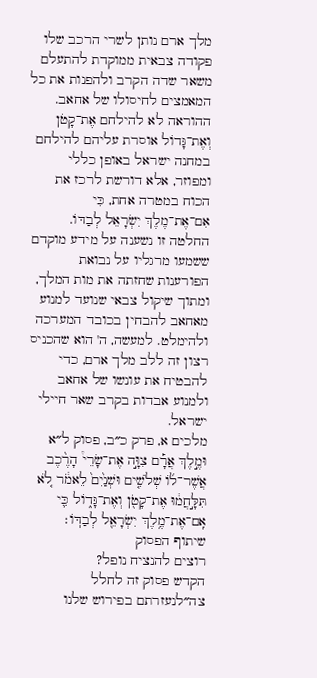מלך ארם נותן לשרי הרכב שלו פקודה צבאית ממוקדת להתעלם משאר שדה הקרב ולהפנות את כל המאמצים לחיסולו של אחאב. ההוראה לא להילחם אֶת־קָטֹן וְאֶת־גָּדוֹל אוסרת עליהם להילחם במחנה ישראל באופן כללי ומפוזר, אלא דורשת לרכז את הכוח במטרה אחת, כִּי אִם־אֶת־מֶלֶךְ יִשְׂרָאֵל לְבַדּוֹ. החלטה זו נשענה על מידע מוקדם ששמעו מרגליו על נבואת הפורענות שחזתה את מות המלך, ומתוך שיקול צבאי שנועד למנוע מאחאב להבחין בכובד המערכה ולהימלט. למעשה, ה' הוא שהכניס רצון זה ללב מלך ארם, כדי להבטיח את עונשו של אחאב ולמנוע אבדות בקרב שאר חיילי ישראל.
מלכים א, פרק כ״ב, פסוק ל״א
וּמֶ֣לֶךְ אֲרָ֡ם צִוָּ֣ה אֶת־שָׂרֵי֩ הָרֶ֨כֶב אֲשֶׁר־ל֜וֹ שְׁלֹשִׁ֤ים וּשְׁנַ֙יִם֙ לֵאמֹ֔ר לֹ֚א תִּלָּ֣חֲמ֔וּ אֶת־קָטֹ֖ן וְאֶת־גָּד֑וֹל כִּ֛י אִֽם־אֶת־מֶ֥לֶךְ יִשְׂרָאֵ֖ל לְבַדּֽוֹ׃
שיתוף הפסוק
רוצים להנציח נופל?
הקדש פסוק זה לחלל צה״לנעזרתם בפירוש שלנו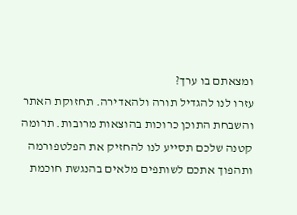ומצאתם בו ערך?
עזרו לנו להגדיל תורה ולהאדירה. תחזוקת האתר והשבחת התוכן כרוכות בהוצאות מרובות. תרומה קטנה שלכם תסייע לנו להחזיק את הפלטפורמה ותהפוך אתכם לשותפים מלאים בהנגשת חוכמת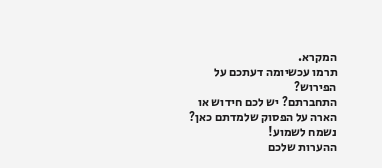המקרא.
תרמו עכשיומה דעתכם על הפירוש?
התחברתם? יש לכם חידוש או הארה על הפסוק שלמדתם כאן? נשמח לשמוע!
ההערות שלכם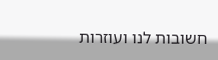חשובות לנו ועוזרות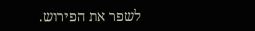לשפר את הפירוש.